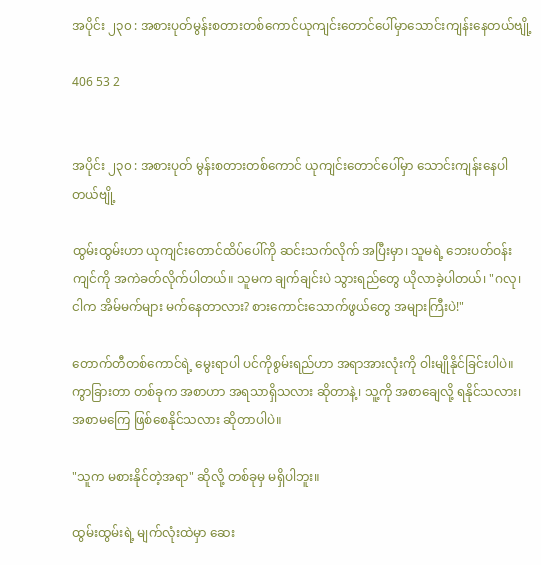အပိုင်း ၂၃၀ : အစားပုတ်မွန်းစတားတစ်ကောင်ယုကျင်းတောင်ပေါ်မှာသောင်းကျန်းနေတယ်ဗျို့

406 53 2


အပိုင်း ၂၃၀ : အစားပုတ် မွန်းစတားတစ်ကောင် ယုကျင်းတောင်ပေါ်မှာ သောင်းကျန်းနေပါတယ်ဗျို့

ထွမ်းထွမ်းဟာ ယုကျင်းတောင်ထိပ်ပေါ်ကို ဆင်းသက်လိုက် အပြီးမှာ၊ သူမရဲ့ ဘေးပတ်ဝန်းကျင်ကို အကဲခတ်လိုက်ပါတယ်။ သူမက ချက်ချင်းပဲ သွားရည်တွေ ယိုလာခဲ့ပါတယ်၊ "ဂလု၊ ငါက အိမ်မက်များ မက်နေတာလား? စားကောင်းသောက်ဖွယ်တွေ အများကြီးပဲ!"

တောက်တီတစ်ကောင်ရဲ့ မွေးရာပါ ပင်ကိုစွမ်းရည်ဟာ အရာအားလုံးကို ဝါးမျိုနိုင်ခြင်းပါပဲ။ ကွာခြားတာ တစ်ခုက အစာဟာ အရသာရှိသလား ဆိုတာနဲ့၊ သူ့ကို အစာချေလို့ ရနိုင်သလား၊ အစာမကြေ ဖြစ်စေနိုင်သလား ဆိုတာပါပဲ။

"သူက မစားနိုင်တဲ့အရာ" ဆိုလို့ တစ်ခုမှ မရှိပါဘူး။

ထွမ်းထွမ်းရဲ့ မျက်လုံးထဲမှာ ဆေး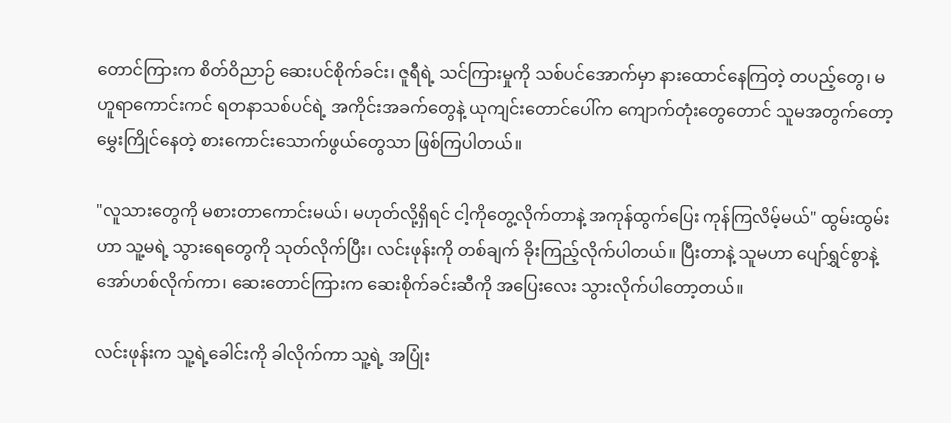တောင်ကြားက စိတ်ဝိညာဉ် ဆေးပင်စိုက်ခင်း၊ ဇူရီရဲ့ သင်ကြားမှုကို သစ်ပင်အောက်မှာ နားထောင်နေကြတဲ့ တပည့်တွေ၊ မဟူရာကောင်းကင် ရတနာသစ်ပင်ရဲ့ အကိုင်းအခက်တွေနဲ့ ယုကျင်းတောင်ပေါ်က ကျောက်တုံးတွေတောင် သူမအတွက်တော့ မွှေးကြိုင်နေတဲ့ စားကောင်းသောက်ဖွယ်တွေသာ ဖြစ်ကြပါတယ်။

"လူသားတွေကို မစားတာကောင်းမယ်၊ မဟုတ်လို့ရှိရင် ငါ့ကိုတွေ့လိုက်တာနဲ့ အကုန်ထွက်ပြေး ကုန်ကြလိမ့်မယ်" ထွမ်းထွမ်းဟာ သူ့မရဲ့ သွားရေတွေကို သုတ်လိုက်ပြီး၊ လင်းဖုန်းကို တစ်ချက် ခိုးကြည့်လိုက်ပါတယ်။ ပြီးတာနဲ့ သူမဟာ ပျော်ရွှင်စွာနဲ့ အော်ဟစ်လိုက်ကာ၊ ဆေးတောင်ကြားက ဆေးစိုက်ခင်းဆီကို အပြေးလေး သွားလိုက်ပါတော့တယ်။

လင်းဖုန်းက သူ့ရဲ့ခေါင်းကို ခါလိုက်ကာ သူ့ရဲ့ အပြုံး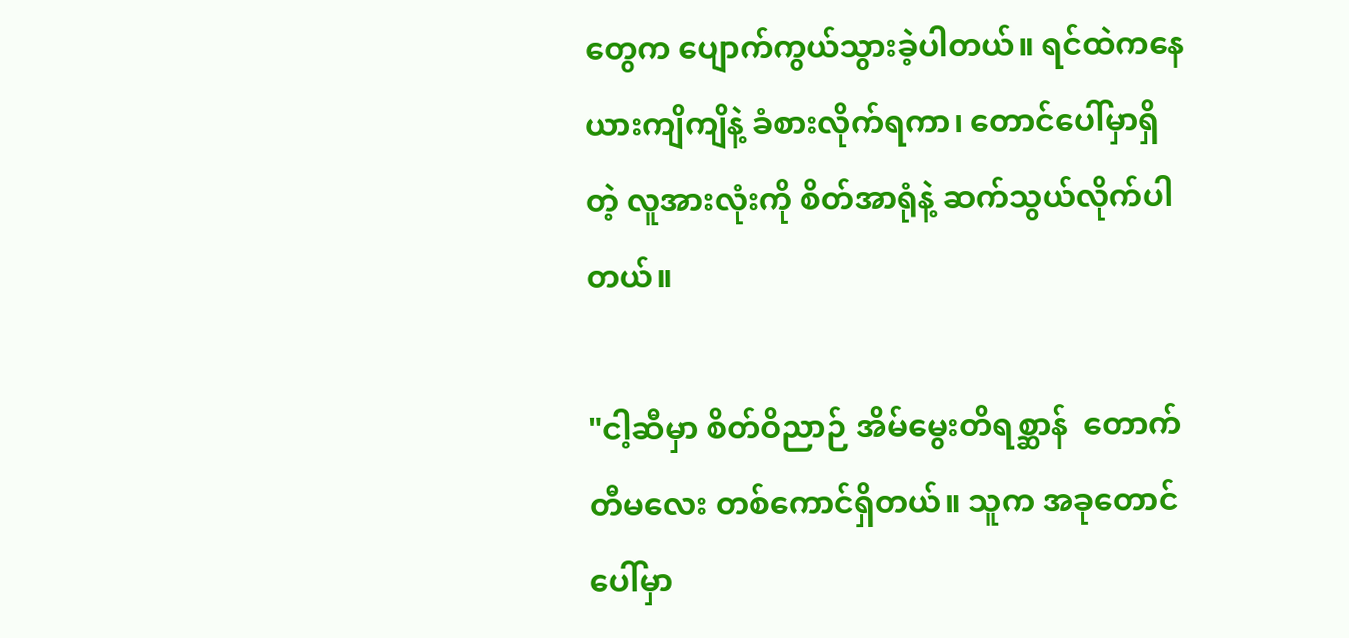တွေက ပျောက်ကွယ်သွားခဲ့ပါတယ်။ ရင်ထဲကနေ ယားကျိကျိနဲ့ ခံစားလိုက်ရကာ၊ တောင်ပေါ်မှာရှိတဲ့ လူအားလုံးကို စိတ်အာရုံနဲ့ ဆက်သွယ်လိုက်ပါတယ်။

"ငါ့ဆီမှာ စိတ်ဝိညာဉ် အိမ်မွေးတိရစ္ဆာန်  တောက်တီမလေး တစ်ကောင်ရှိတယ်။ သူက အခုတောင်ပေါ်မှာ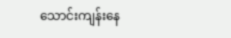သောင်းကျန်းနေ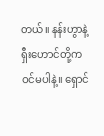တယ်။ နန်းဟွာနဲ့ ရှီးဟောင်တို့က ဝင်မပါနဲ့။ ရှောင်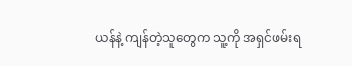ယန်နဲ့ ကျန်တဲ့သူတွေက သူ့ကို အရှင်ဖမ်းရ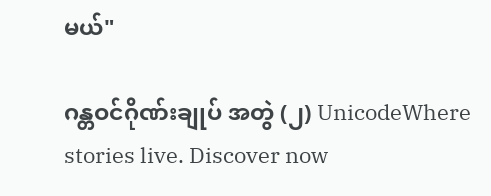မယ်"

ဂန္တဝင်ဂိုဏ်းချုပ် အတွဲ (၂) UnicodeWhere stories live. Discover now